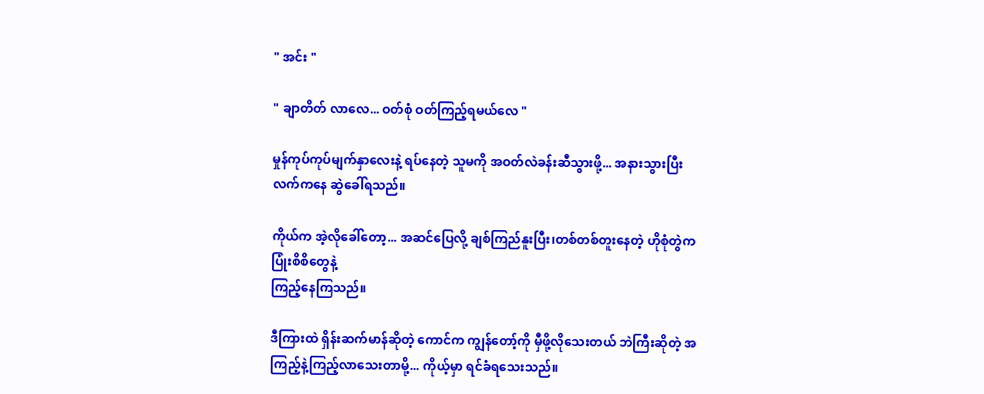" အင်း "

" ချာတိတ် လာလေ... ဝတ်စုံ ဝတ်ကြည့်ရမယ်လေ "

မှုန်ကုပ်ကုပ်မျက်နှာလေးနဲ့ ရပ်နေတဲ့ သူမကို အဝတ်လဲခန်းဆီသွားဖို့... အနားသွားပြီး လက်ကနေ ဆွဲခေါ်ရသည်။

ကိုယ်က အဲ့လိုခေါ်တော့... အဆင်ပြေလို့ ချစ်ကြည်နူးပြီး၊တစ်တစ်တူးနေတဲ့ ဟိုစုံတွဲက ပြုံးစိစိတွေနဲ့
ကြည့်နေကြသည်။

ဒီကြားထဲ ရှိန်းဆက်မာန်ဆိုတဲ့ ကောင်က ကျွန်တော့်ကို မှီဖို့လိုသေးတယ် ဘဲကြီးဆိုတဲ့ အကြည့်နဲ့ကြည့်လာသေးတာမို့... ကိုယ့်မှာ ရင်ခံရသေးသည်။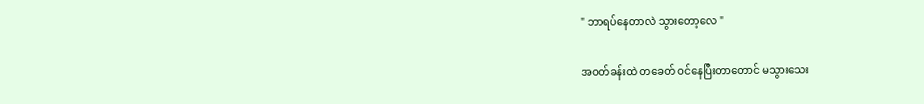" ဘာရပ်နေတာလဲ သွားတော့လေ "

အဝတ်ခန်းထဲ တခေတ် ဝင်နေပြီးတာတောင် မသွားသေး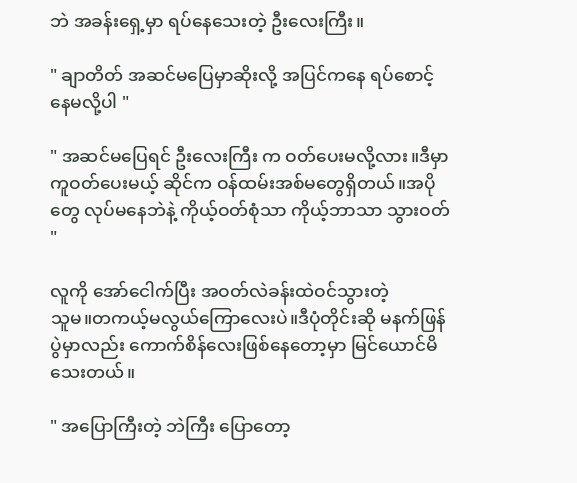ဘဲ အခန်းရှေ့မှာ ရပ်နေသေးတဲ့ ဦးလေးကြီး။

" ချာတိတ် အဆင်မပြေမှာဆိုးလို့ အပြင်ကနေ ရပ်စောင့်နေမလို့ပါ "

" အဆင်မပြေရင် ဦးလေးကြီး က ဝတ်ပေးမလို့လား။ဒီမှာ ကူဝတ်ပေးမယ့် ဆိုင်က ဝန်ထမ်းအစ်မတွေရှိတယ်။အပိုတွေ လုပ်မနေဘဲနဲ့ ကိုယ့်ဝတ်စုံသာ ကိုယ့်ဘာသာ သွားဝတ် "

လူကို အော်ငေါက်ပြီး အဝတ်လဲခန်းထဲဝင်သွားတဲ့
သူမ။တကယ့်မလွယ်ကြောလေးပဲ။ဒီပုံတိုင်းဆို မနက်ဖြန်ပွဲမှာလည်း ကောက်စိန်လေးဖြစ်နေတော့မှာ မြင်ယောင်မိသေးတယ်။

" အပြောကြီးတဲ့ ဘဲကြီး ပြောတော့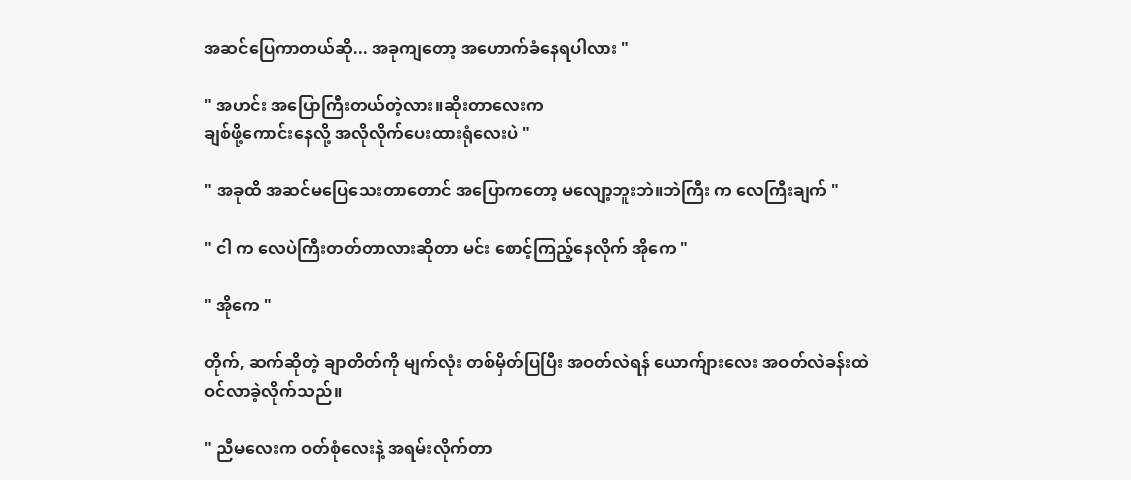အဆင်ပြေကာတယ်ဆို... အခုကျတော့ အဟောက်ခံနေရပါလား "

" အဟင်း အပြောကြီးတယ်တဲ့လား။ဆိုးတာလေးက
ချစ်ဖို့ကောင်းနေလို့ အလိုလိုက်ပေးထားရုံလေးပဲ "

" အခုထိ အဆင်မပြေသေးတာတောင် အပြောကတော့ မလျော့ဘူးဘဲ။ဘဲကြီး က လေကြီးချက် "

" ငါ က လေပဲကြီးတတ်တာလားဆိုတာ မင်း စောင့်ကြည့်နေလိုက် အိုကေ "

" အိုကေ "

တိုက်, ဆက်ဆိုတဲ့ ချာတိတ်ကို မျက်လုံး တစ်မှိတ်ပြပြီး အဝတ်လဲရန် ယောက်ျားလေး အဝတ်လဲခန်းထဲ
ဝင်လာခဲ့လိုက်သည်။

" ညီမလေးက ဝတ်စုံလေးနဲ့ အရမ်းလိုက်တာ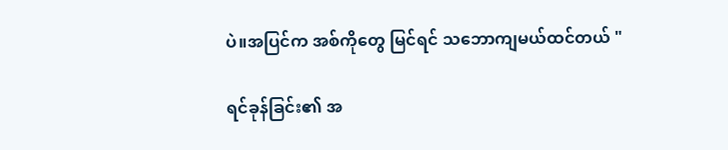ပဲ။အပြင်က အစ်ကိုတွေ မြင်ရင် သဘောကျမယ်ထင်တယ် "

ရင်ခုန်ခြင်း၏ အ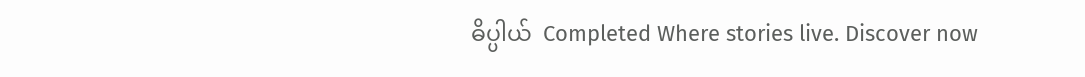ဓိပ္ပါယ်  Completed Where stories live. Discover now